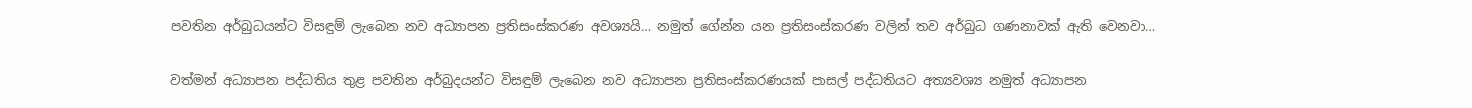පවතින අර්බුධයන්ට විසඳුම් ලැබෙන නව අධ්‍යාපන ප්‍රතිසංස්කරණ අවශ්‍යයි… නමුත් ගේන්න යන ප්‍රතිසංස්කරණ වලින් තව අර්බුධ ගණනාවක් ඇති වෙනවා…

වත්මන් අධ්‍යාපන පද්ධතිය තුළ පවතින අර්බුදයන්ට විසඳුම් ලැබෙන නව අධ්‍යාපන ප්‍රතිසංස්කරණයක් පාසල් පද්ධතියට අත්‍යවශ්‍ය නමුත් අධ්‍යාපන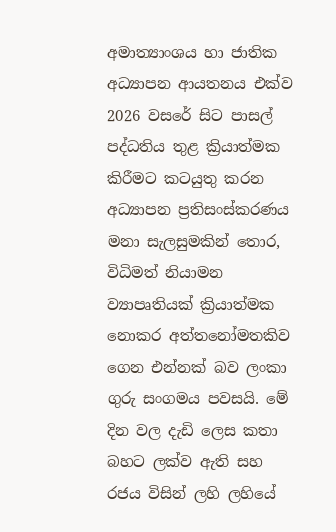අමාත්‍යාංශය හා ජාතික අධ්‍යාපන ආයතනය එක්ව 2026 වසරේ සිට පාසල් පද්ධතිය තුළ ක්‍රියාත්මක කිරීමට කටයුතු කරන අධ්‍යාපන ප්‍රතිසංස්කරණය මනා සැලසුමකින් තොර, විධිමත් නියාමන ව්‍යාපෘතියක් ක්‍රියාත්මක නොකර අත්තනෝමතකිව ගෙන එන්නක් බව ලංකා ගුරු සංගමය පවසයි. මේ දින වල දැඩි ලෙස කතා බහට ලක්ව ඇති සහ රජය විසින් ලහි ලහියේ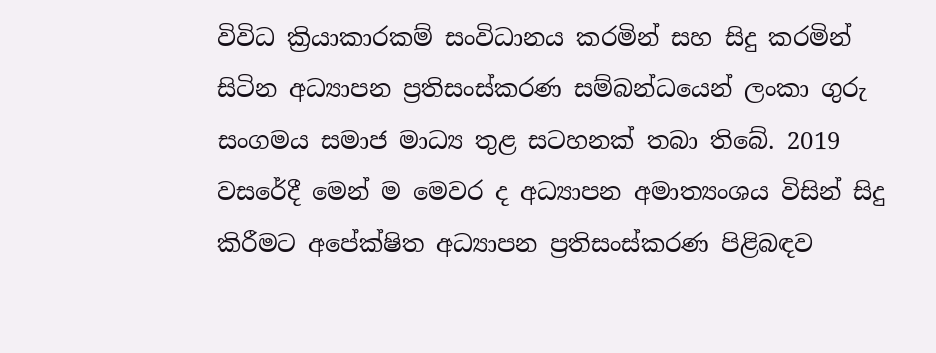විවිධ ක්‍රියාකාරකම් සංවිධානය කරමින් සහ සිදු කරමින් සිටින අධ්‍යාපන ප්‍රතිසංස්කරණ සම්බන්ධයෙන් ලංකා ගුරු සංගමය සමාජ මාධ්‍ය තුළ සටහනක් තබා තිබේ. 2019 වසරේදී මෙන් ම මෙවර ද අධ්‍යාපන අමාත්‍යංශය විසින් සිදු කිරීමට අපේක්ෂිත අධ්‍යාපන ප්‍රතිසංස්කරණ පිළිබඳව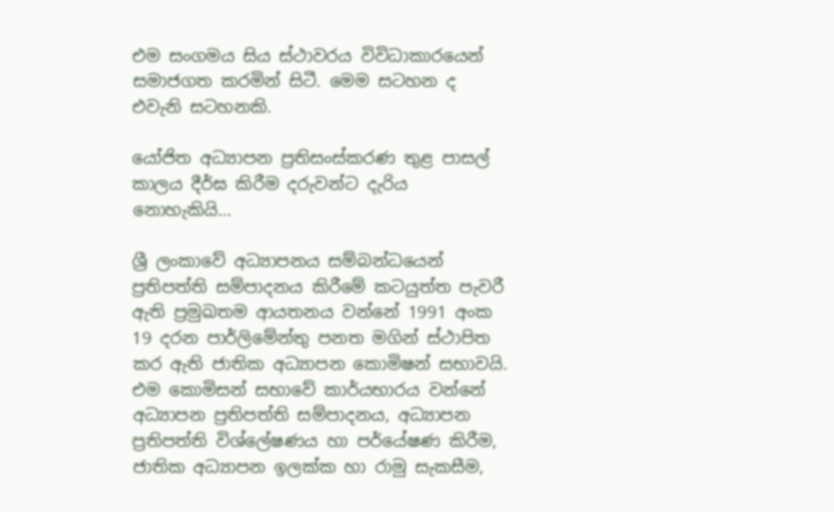එම සංගමය සිය ස්ථාවරය විවිධාකාරයෙන් සමාජගත කරමින් සිටී. මෙම සටහන ද එවැනි සටහනකි.

යෝජිත අධ්‍යාපන ප්‍රතිසංස්කරණ තුළ පාසල් කාලය දීර්ඝ කිරීම දරුවන්ට දැරිය නොහැකියි…

ශ්‍රී ලංකාවේ අධ්‍යාපනය සම්බන්ධයෙන් ප්‍රතිපත්ති සම්පාදනය කිරීමේ කටයුත්ත පැවරී ඇති ප්‍රමුඛතම ආයතනය වන්නේ 1991 අංක 19 දරන පාර්ලිමේන්තු පනත මගින් ස්ථාපිත කර ඇති ජාතික අධ්‍යාපන කොමිෂන් සභාවයි. එම කොමිසන් සභාවේ කාර්යභාරය වන්නේ අධ්‍යාපන ප්‍රතිපත්ති සම්පාදනය, අධ්‍යාපන ප්‍රතිපත්ති විශ්ලේෂණය හා පර්යේෂණ කිරීම, ජාතික අධ්‍යාපන ඉලක්ක හා රාමු සැකසීම,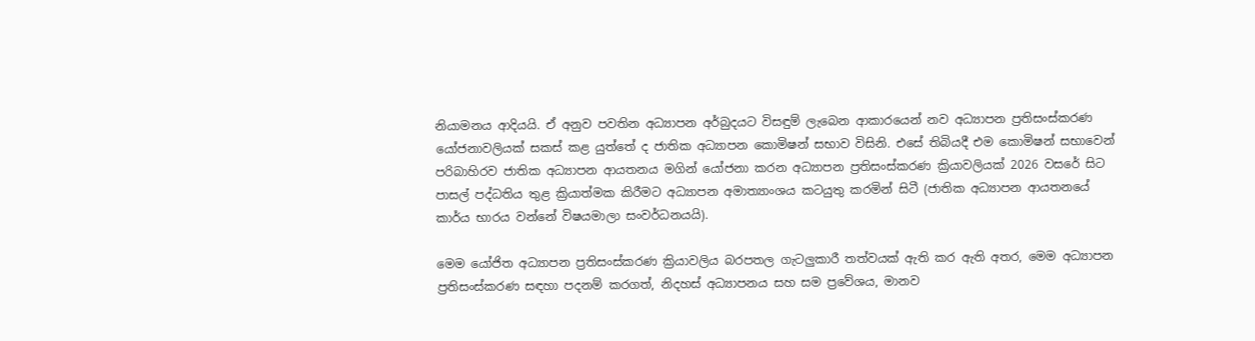නියාමනය ආදියයි. ඒ අනුව පවතින අධ්‍යාපන අර්බුදයට විසඳුම් ලැබෙන ආකාරයෙන් නව අධ්‍යාපන ප්‍රතිසංස්කරණ යෝජනාවලියක් සකස් කළ යුත්තේ ද ජාතික අධ්‍යාපන කොමිෂන් සභාව විසිනි. එසේ තිබියදී එම කොමිෂන් සභාවෙන් පරිබාහිරව ජාතික අධ්‍යාපන ආයතනය මගින් යෝජනා කරන අධ්‍යාපන ප්‍රතිසංස්කරණ ක්‍රියාවලියක් 2026 වසරේ සිට පාසල් පද්ධතිය තුළ ක්‍රියාත්මක කිරීමට අධ්‍යාපන අමාත්‍යාංශය කටයුතු කරමින් සිටී (ජාතික අධ්‍යාපන ආයතනයේ කාර්ය භාරය වන්නේ විෂයමාලා සංවර්ධනයයි).

මෙම යෝජිත අධ්‍යාපන ප්‍රතිසංස්කරණ ක්‍රියාවලිය බරපතල ගැටලුකාරී තත්වයක් ඇති කර ඇති අතර, මෙම අධ්‍යාපන ප්‍රතිසංස්කරණ සඳහා පදනම් කරගත්, නිදහස් අධ්‍යාපනය සහ සම ප්‍රවේශය, මානව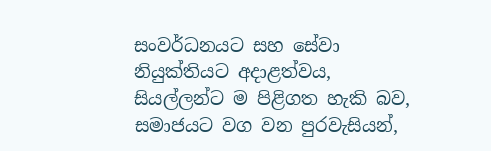සංවර්ධනයට සහ සේවා නියුක්තියට අදාළත්වය, සියල්ලන්ට ම පිළිගත හැකි බව, සමාජයට වග වන පුරවැසියන්,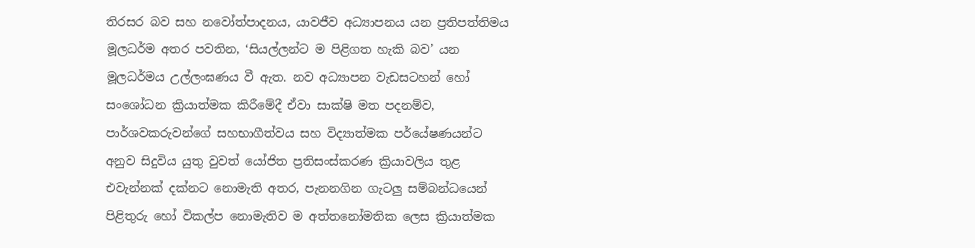තිරසර බව සහ නවෝත්පාදනය, යාවජීව අධ්‍යාපනය යන ප්‍රතිපත්තිමය මූලධර්ම අතර පවතින, ‘සියල්ලන්ට ම පිළිගත හැකි බව’ යන මූලධර්මය උල්ලංඝණය වී ඇත. නව අධ්‍යාපන වැඩසටහන් හෝ සංශෝධන ක්‍රියාත්මක කිරීමේදී ඒවා සාක්ෂි මත පදනම්ව, පාර්ශවකරුවන්ගේ සහභාගීත්වය සහ විද්‍යාත්මක පර්යේෂණයන්ට අනුව සිදුවිය යුතු වුවත් යෝජිත ප්‍රතිසංස්කරණ ක්‍රියාවලිය තුළ එවැන්නක් දක්නට නොමැති අතර, පැනනගින ගැටලු සම්බන්ධයෙන් පිළිතුරු හෝ විකල්ප නොමැතිව ම අත්තනෝමතික ලෙස ක්‍රියාත්මක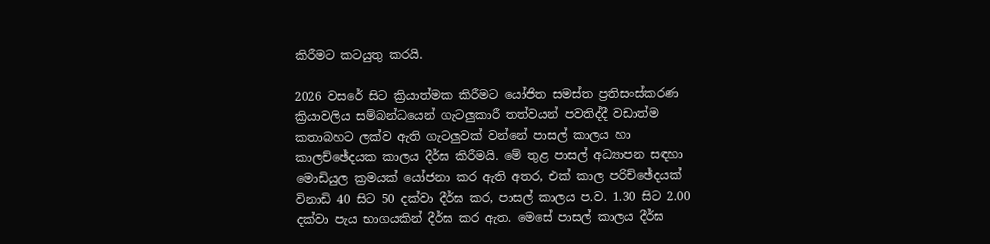කිරීමට කටයුතු කරයි.

2026 වසරේ සිට ක්‍රියාත්මක කිරීමට යෝජිත සමස්ත ප්‍රතිසංස්කරණ ක්‍රියාවලිය සම්බන්ධයෙන් ගැටලුකාරී තත්වයන් පවතිද්දී වඩාත්ම කතාබහට ලක්ව ඇති ගැටලුවක් වන්නේ පාසල් කාලය හා කාලච්ඡේදයක කාලය දීර්ඝ කිරීමයි. මේ තුළ පාසල් අධ්‍යාපන සඳහා මොඩියුල ක්‍රමයක් යෝජනා කර ඇති අතර, එක් කාල පරිච්ඡේදයක් විනාඩි 40 සිට 50 දක්වා දීර්ඝ කර, පාසල් කාලය ප.ව. 1.30 සිට 2.00 දක්වා පැය භාගයකින් දීර්ඝ කර ඇත. මෙසේ පාසල් කාලය දීර්ඝ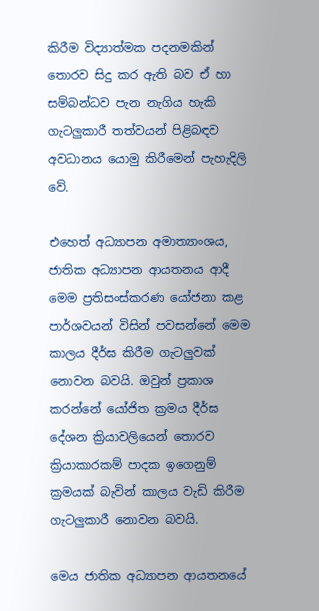කිරීම විද්‍යාත්මක පදනමකින් තොරව සිදු කර ඇති බව ඒ හා සම්බන්ධව පැන නැගිය හැකි ගැටලුකාරී තත්වයන් පිළිබඳව අවධානය යොමු කිරීමෙන් පැහැදිලි වේ.

එහෙත් අධ්‍යාපන අමාත්‍යාංශය, ජාතික අධ්‍යාපන ආයතනය ආදී මෙම ප්‍රතිසංස්කරණ යෝජනා කළ පාර්ශවයන් විසින් පවසන්නේ මෙම කාලය දීර්ඝ කිරීම ගැටලුවක් නොවන බවයි. ඔවුන් ප්‍රකාශ කරන්නේ යෝජිත ක්‍රමය දීර්ඝ දේශන ක්‍රියාවලියෙන් තොරව ක්‍රියාකාරකම් පාදක ඉගෙනුම් ක්‍රමයක් බැවින් කාලය වැඩි කිරීම ගැටලුකාරී නොවන බවයි.

මෙය ජාතික අධ්‍යාපන ආයතනයේ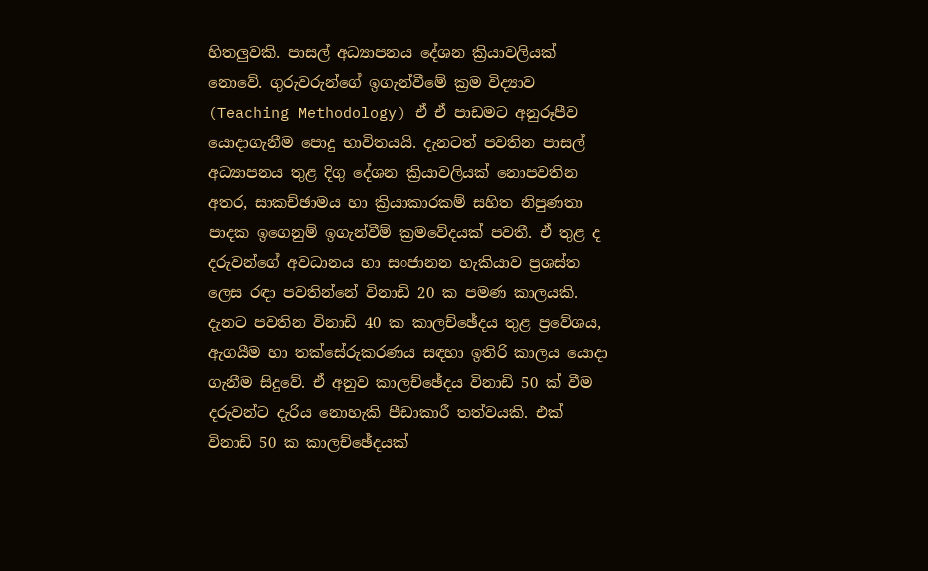හිතලුවකි. පාසල් අධ්‍යාපනය දේශන ක්‍රියාවලියක් නොවේ. ගුරුවරුන්ගේ ඉගැන්වීමේ ක්‍රම විද්‍යාව (Teaching Methodology) ඒ ඒ පාඩමට අනුරූපීව යොදාගැනීම පොදු භාවිතයයි. දැනටත් පවතින පාසල් අධ්‍යාපනය තුළ දිගු දේශන ක්‍රියාවලියක් නොපවතින අතර, සාකච්ඡාමය හා ක්‍රියාකාරකම් සහිත නිපුණතා පාදක ඉගෙනුම් ඉගැන්වීම් ක්‍රමවේදයක් පවතී. ඒ තුළ ද දරුවන්ගේ අවධානය හා සංජානන හැකියාව ප්‍රශස්ත ලෙස රඳා පවතින්නේ විනාඩි 20 ක පමණ කාලයකි. දැනට පවතින විනාඩි 40 ක කාලච්ඡේදය තුළ ප්‍රවේශය, ඇගයීම හා තක්සේරුකරණය සඳහා ඉතිරි කාලය යොදා ගැනීම සිදුවේ. ඒ අනුව කාලච්ඡේදය විනාඩි 50 ක් වීම දරුවන්ට දැරිය නොහැකි පීඩාකාරී තත්වයකි. එක් විනාඩි 50 ක කාලච්ඡේදයක්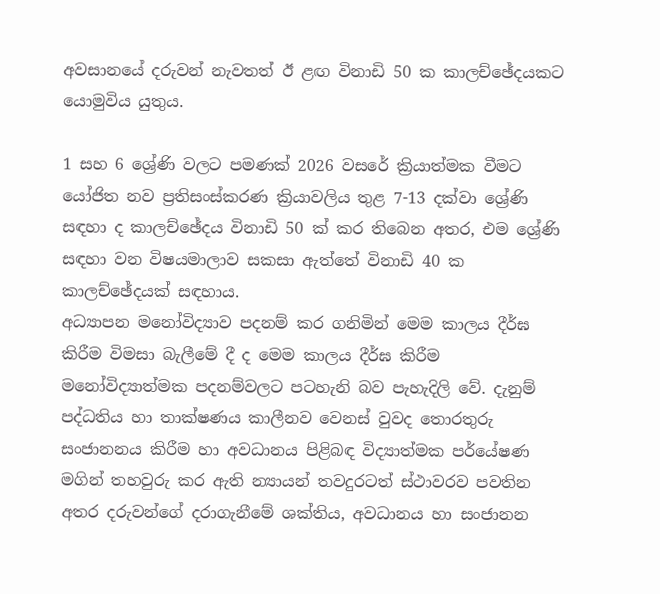අවසානයේ දරුවන් නැවතත් ඊ ළඟ විනාඩි 50 ක කාලච්ඡේදයකට යොමුවිය යුතුය.

1 සහ 6 ශ්‍රේණි වලට පමණක් 2026 වසරේ ක්‍රියාත්මක වීමට යෝජිත නව ප්‍රතිසංස්කරණ ක්‍රියාවලිය තුළ 7-13 දක්වා ශ්‍රේණි සඳහා ද කාලච්ඡේදය විනාඩි 50 ක් කර තිබෙන අතර, එම ශ්‍රේණි සඳහා වන විෂයමාලාව සකසා ඇත්තේ විනාඩි 40 ක කාලච්ඡේදයක් සඳහාය.
අධ්‍යාපන මනෝවිද්‍යාව පදනම් කර ගනිමින් මෙම කාලය දීර්ඝ කිරීම විමසා බැලීමේ දී ද මෙම කාලය දීර්ඝ කිරීම මනෝවිද්‍යාත්මක පදනම්වලට පටහැනි බව පැහැදිලි වේ. දැනුම් පද්ධතිය හා තාක්ෂණය කාලීනව වෙනස් වුවද තොරතුරු සංජානනය කිරීම හා අවධානය පිළිබඳ විද්‍යාත්මක පර්යේෂණ මගින් තහවුරු කර ඇති න්‍යායන් තවදුරටත් ස්ථාවරව පවතින අතර දරුවන්ගේ දරාගැනීමේ ශක්තිය, අවධානය හා සංජානන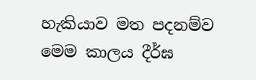හැකියාව මත පදනම්ව මෙම කාලය දීර්ඝ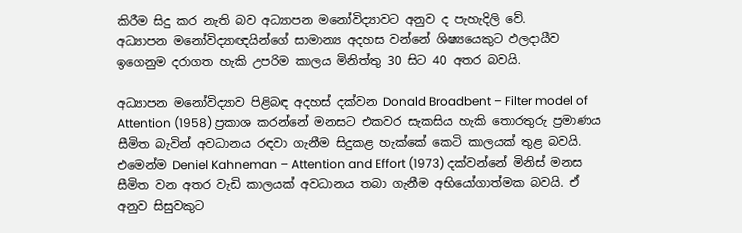කිරීම සිදු කර නැති බව අධ්‍යාපන මනෝවිද්‍යාවට අනුව ද පැහැදිලි වේ.
අධ්‍යාපන මනෝවිද්‍යාඥයින්ගේ සාමාන්‍ය අදහස වන්නේ ශිෂ්‍යයෙකුට ඵලදායීව ඉගෙනුම දරාගත හැකි උපරිම කාලය මිනිත්තු 30 සිට 40 අතර බවයි.

අධ්‍යාපන මනෝවිද්‍යාව පිළිබඳ අදහස් දක්වන Donald Broadbent – Filter model of Attention (1958) ප්‍රකාශ කරන්නේ මනසට එකවර සැකසිය හැකි තොරතුරු ප්‍රමාණය සීමිත බැවින් අවධානය රඳවා ගැනීම සිදුකළ හැක්කේ කෙටි කාලයක් තුළ බවයි. එමෙන්ම Deniel Kahneman – Attention and Effort (1973) දක්වන්නේ මිනිස් මනස සීමිත වන අතර වැඩි කාලයක් අවධානය තබා ගැනීම අභියෝගාත්මක බවයි. ඒ අනුව සිසුවකුට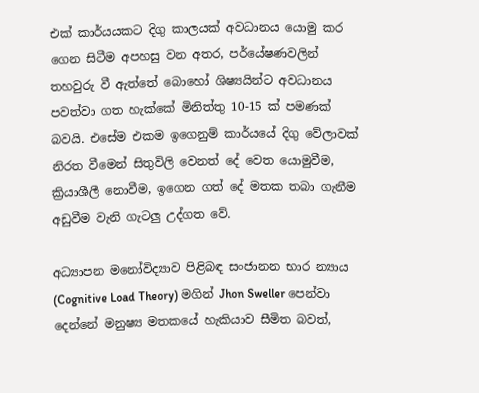එක් කාර්යයකට දිගු කාලයක් අවධානය යොමු කර ගෙන සිටීම අපහසු වන අතර, පර්යේෂණවලින් තහවුරු වී ඇත්තේ බොහෝ ශිෂ්‍යයින්ට අවධානය පවත්වා ගත හැක්කේ මිනිත්තු 10-15 ක් පමණක් බවයි. එසේම එකම ඉගෙනුම් කාර්යයේ දිගු වේලාවක් නිරත වීමෙන් සිතුවිලි වෙනත් දේ වෙත යොමුවීම, ක්‍රියාශීලී නොවීම, ඉගෙන ගත් දේ මතක තබා ගැනීම අඩුවීම වැනි ගැටලු උද්ගත වේ.

අධ්‍යාපන මනෝවිද්‍යාව පිළිබඳ සංජානන භාර න්‍යාය (Cognitive Load Theory) මගින් Jhon Sweller පෙන්වා දෙන්නේ මනුෂ්‍ය මතකයේ හැකියාව සීමිත බවත්,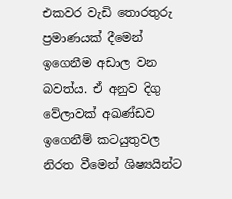එකවර වැඩි තොරතුරු ප්‍රමාණයක් දීමෙන් ඉගෙනීම අඩාල වන බවත්ය. ඒ අනුව දිගු වේලාවක් අඛණ්ඩව ඉගෙනීම් කටයුතුවල නිරත වීමෙන් ශිෂ්‍යයින්ට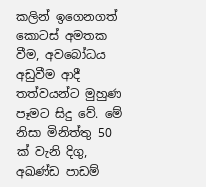කලින් ඉගෙනගත් කොටස් අමතක වීම, අවබෝධය අඩුවීම ආදී තත්වයන්ට මුහුණ පෑමට සිදු වේ. මේ නිසා මිනිත්තු 50 ක් වැනි දිගු, අඛණ්ඩ පාඩම්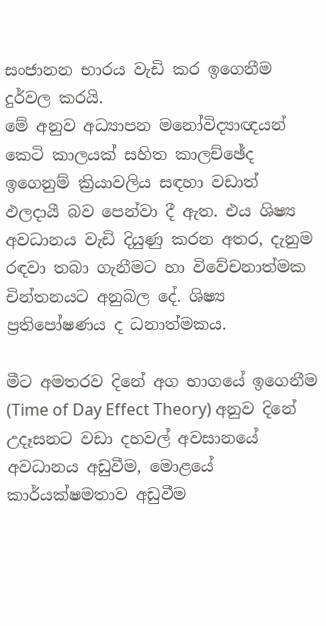සංජානන භාරය වැඩි කර ඉගෙනීම දුර්වල කරයි.
මේ අනුව අධ්‍යාපන මනෝවිද්‍යාඥයන් කෙටි කාලයක් සහිත කාලච්ඡේද ඉගෙනුම් ක්‍රියාවලිය සඳහා වඩාත් ඵලදායී බව පෙන්වා දී ඇත. එය ශිෂ්‍ය අවධානය වැඩි දියුණු කරන අතර, දැනුම රඳවා තබා ගැනීමට හා විවේචනාත්මක චින්තනයට අනුබල දේ. ශිෂ්‍ය ප්‍රතිපෝෂණය ද ධනාත්මකය.

මීට අමතරව දිනේ අග භාගයේ ඉගෙනීම (Time of Day Effect Theory) අනුව දිනේ උදෑසනට වඩා දහවල් අවසානයේ අවධානය අඩුවීම, මොළයේ කාර්යක්ෂමතාව අඩුවීම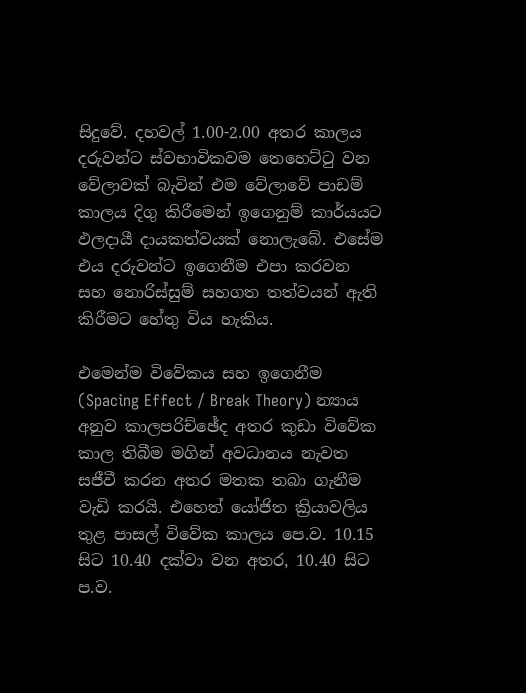සිදුවේ. දහවල් 1.00-2.00 අතර කාලය දරුවන්ට ස්වභාවිකවම තෙහෙට්ටු වන වේලාවක් බැවින් එම වේලාවේ පාඩම් කාලය දිගු කිරීමෙන් ඉගෙනුම් කාර්යයට ඵලදායී දායකත්වයක් නොලැබේ. එසේම එය දරුවන්ට ඉගෙනීම එපා කරවන සහ නොරිස්සුම් සහගත තත්වයන් ඇති කිරීමට හේතු විය හැකිය.

එමෙන්ම විවේකය සහ ඉගෙනීම (Spacing Effect / Break Theory) න්‍යාය අනුව කාලපරිච්ඡේද අතර කුඩා විවේක කාල තිබීම මගින් අවධානය නැවත සජීවී කරන අතර මතක තබා ගැනීම වැඩි කරයි. එහෙත් යෝජිත ක්‍රියාවලිය තුළ පාසල් විවේක කාලය පෙ.ව. 10.15 සිට 10.40 දක්වා වන අතර, 10.40 සිට ප.ව.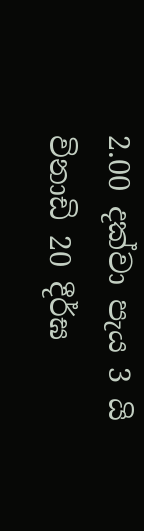2.00 දක්වා පැය 3 යි විනාඩි 20 දීර්ඝ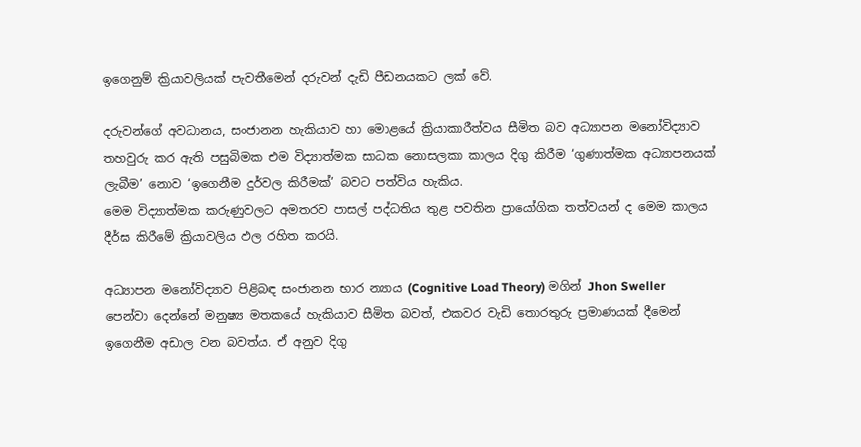ඉගෙනුම් ක්‍රියාවලියක් පැවතීමෙන් දරුවන් දැඩි පීඩනයකට ලක් වේ.

දරුවන්ගේ අවධානය, සංජානන හැකියාව හා මොළයේ ක්‍රියාකාරීත්වය සීමිත බව අධ්‍යාපන මනෝවිද්‍යාව තහවුරු කර ඇති පසුබිමක එම විද්‍යාත්මක සාධක නොසලකා කාලය දිගු කිරීම ‘ගුණාත්මක අධ්‍යාපනයක් ලැබීම’ නොව ‘ඉගෙනීම දුර්වල කිරීමක්’ බවට පත්විය හැකිය.
මෙම විද්‍යාත්මක කරුණුවලට අමතරව පාසල් පද්ධතිය තුළ පවතින ප්‍රායෝගික තත්වයන් ද මෙම කාලය දීර්ඝ කිරීමේ ක්‍රියාවලිය ඵල රහිත කරයි.

අධ්‍යාපන මනෝවිද්‍යාව පිළිබඳ සංජානන භාර න්‍යාය (Cognitive Load Theory) මගින් Jhon Sweller පෙන්වා දෙන්නේ මනුෂ්‍ය මතකයේ හැකියාව සීමිත බවත්, එකවර වැඩි තොරතුරු ප්‍රමාණයක් දීමෙන් ඉගෙනීම අඩාල වන බවත්ය. ඒ අනුව දිගු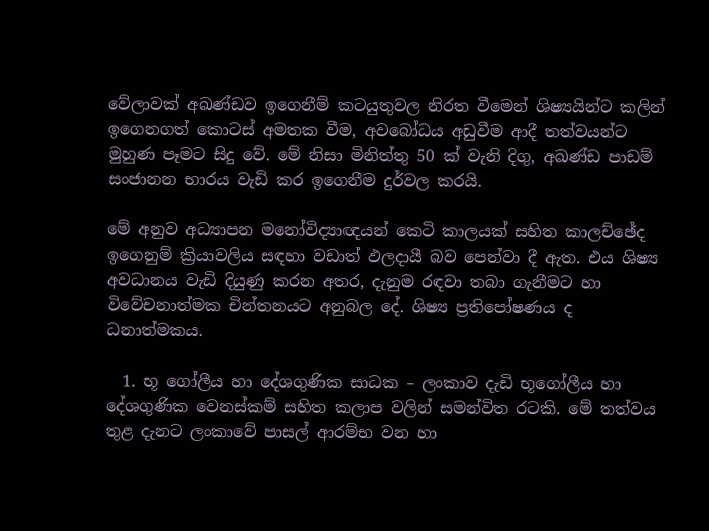වේලාවක් අඛණ්ඩව ඉගෙනීම් කටයුතුවල නිරත වීමෙන් ශිෂ්‍යයින්ට කලින් ඉගෙනගත් කොටස් අමතක වීම, අවබෝධය අඩුවීම ආදී තත්වයන්ට මුහුණ පෑමට සිදු වේ. මේ නිසා මිනිත්තු 50 ක් වැනි දිගු, අඛණ්ඩ පාඩම් සංජානන භාරය වැඩි කර ඉගෙනීම දුර්වල කරයි.

මේ අනුව අධ්‍යාපන මනෝවිද්‍යාඥයන් කෙටි කාලයක් සහිත කාලච්ඡේද ඉගෙනුම් ක්‍රියාවලිය සඳහා වඩාත් ඵලදායී බව පෙන්වා දී ඇත. එය ශිෂ්‍ය අවධානය වැඩි දියුණු කරන අතර, දැනුම රඳවා තබා ගැනීමට හා විවේචනාත්මක චින්තනයට අනුබල දේ. ශිෂ්‍ය ප්‍රතිපෝෂණය ද ධනාත්මකය.

  1. භූ ගෝලීය හා දේශගුණික සාධක – ලංකාව දැඩි භූගෝලීය හා දේශගුණික වෙනස්කම් සහිත කලාප වලින් සමන්විත රටකි. මේ තත්වය තුළ දැනට ලංකාවේ පාසල් ආරම්භ වන හා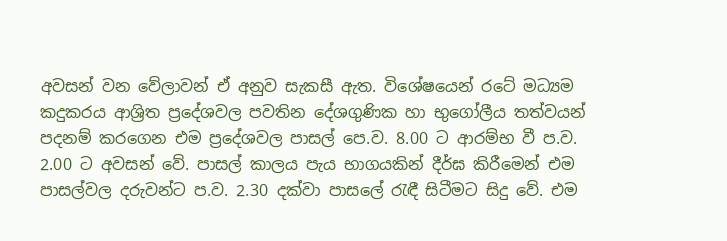අවසන් වන වේලාවන් ඒ අනුව සැකසී ඇත. විශේෂයෙන් රටේ මධ්‍යම කදුකරය ආශ්‍රිත ප්‍රදේශවල පවතින දේශගුණික හා භුගෝලීය තත්වයන් පදනම් කරගෙන එම ප්‍රදේශවල පාසල් පෙ.ව. 8.00 ට ආරම්භ වී ප.ව. 2.00 ට අවසන් වේ. පාසල් කාලය පැය භාගයකින් දීර්ඝ කිරීමෙන් එම පාසල්වල දරුවන්ට ප.ව. 2.30 දක්වා පාසලේ රැඳී සිටීමට සිදු වේ. එම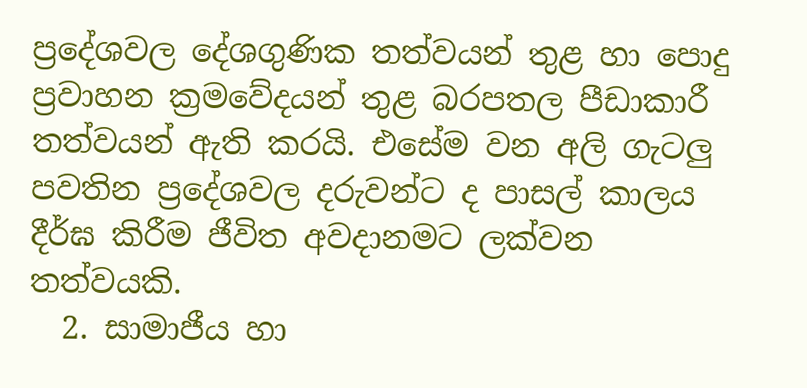ප්‍රදේශවල දේශගුණික තත්වයන් තුළ හා පොදු ප්‍රවාහන ක්‍රමවේදයන් තුළ බරපතල පීඩාකාරී තත්වයන් ඇති කරයි. එසේම වන අලි ගැටලු පවතින ප්‍රදේශවල දරුවන්ට ද පාසල් කාලය දීර්ඝ කිරීම ජීවිත අවදානමට ලක්වන තත්වයකි.
  2. සාමාජීය හා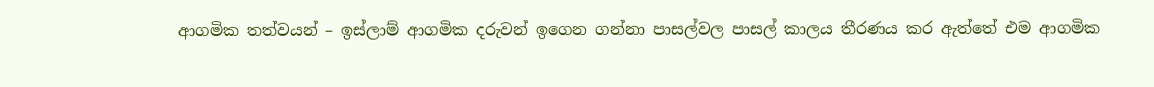ආගමික තත්වයන් – ඉස්ලාම් ආගමික දරුවන් ඉගෙන ගන්නා පාසල්වල පාසල් කාලය තීරණය කර ඇත්තේ එම ආගමික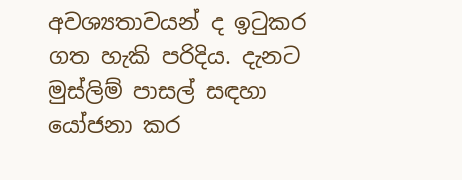අවශ්‍යතාවයන් ද ඉටුකර ගත හැකි පරිදිය. දැනට මුස්ලිම් පාසල් සඳහා යෝජනා කර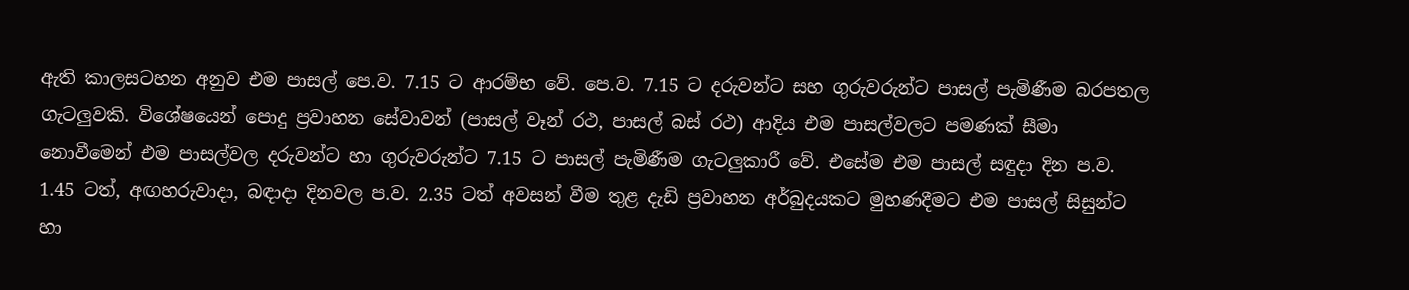ඇති කාලසටහන අනුව එම පාසල් පෙ.ව. 7.15 ට ආරම්භ වේ. පෙ.ව. 7.15 ට දරුවන්ට සහ ගුරුවරුන්ට පාසල් පැමිණීම බරපතල ගැටලුවකි. විශේෂයෙන් පොදු ප්‍රවාහන සේවාවන් (පාසල් වෑන් රථ, පාසල් බස් රථ) ආදිය එම පාසල්වලට පමණක් සීමා නොවීමෙන් එම පාසල්වල දරුවන්ට හා ගුරුවරුන්ට 7.15 ට පාසල් පැමිණීම ගැටලුකාරී වේ. එසේම එම පාසල් සඳුදා දින ප.ව. 1.45 ටත්, අඟහරුවාදා, බඳාදා දිනවල ප.ව. 2.35 ටත් අවසන් වීම තුළ දැඩි ප්‍රවාහන අර්බුදයකට මුහණදීමට එම පාසල් සිසුන්ට හා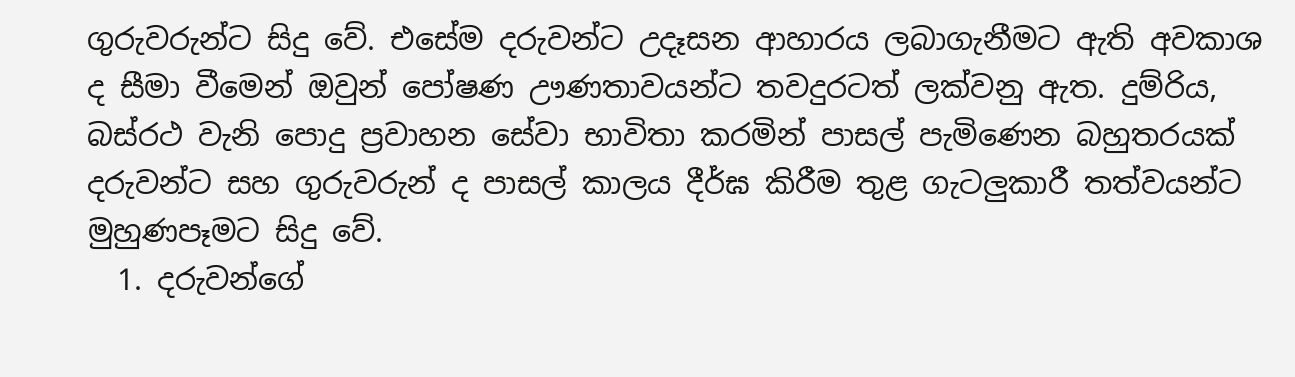ගුරුවරුන්ට සිදු වේ. එසේම දරුවන්ට උදෑසන ආහාරය ලබාගැනීමට ඇති අවකාශ ද සීමා වීමෙන් ඔවුන් පෝෂණ ඌණතාවයන්ට තවදුරටත් ලක්වනු ඇත. දුම්රිය, බස්රථ වැනි පොදු ප්‍රවාහන සේවා භාවිතා කරමින් පාසල් පැමිණෙන බහුතරයක් දරුවන්ට සහ ගුරුවරුන් ද පාසල් කාලය දීර්ඝ කිරීම තුළ ගැටලුකාරී තත්වයන්ට මුහුණපෑමට සිදු වේ.
  1. දරුවන්ගේ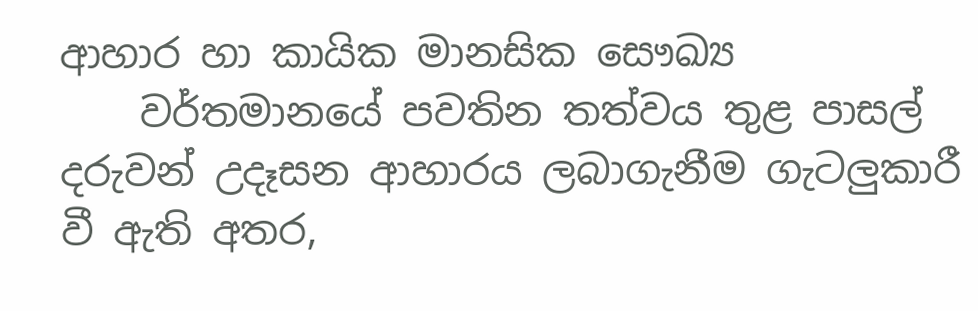ආහාර හා කායික මානසික සෞඛ්‍ය
    වර්තමානයේ පවතින තත්වය තුළ පාසල් දරුවන් උදෑසන ආහාරය ලබාගැනීම ගැටලුකාරී වී ඇති අතර,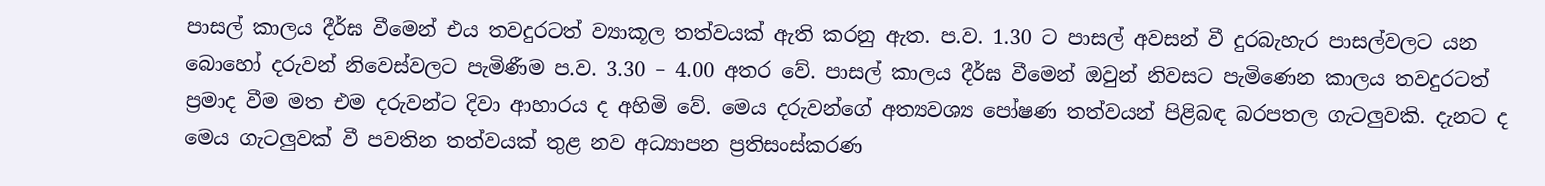පාසල් කාලය දීර්ඝ වීමෙන් එය තවදුරටත් ව්‍යාකූල තත්වයක් ඇති කරනු ඇත. ප.ව. 1.30 ට පාසල් අවසන් වී දුරබැහැර පාසල්වලට යන බොහෝ දරුවන් නිවෙස්වලට පැමිණීම ප.ව. 3.30 – 4.00 අතර වේ. පාසල් කාලය දීර්ඝ වීමෙන් ඔවුන් නිවසට පැමිණෙන කාලය තවදුරටත් ප්‍රමාද වීම මත එම දරුවන්ට දිවා ආහාරය ද අහිමි වේ. මෙය දරුවන්ගේ අත්‍යවශ්‍ය පෝෂණ තත්වයන් පිළිබඳ බරපතල ගැටලුවකි. දැනට ද මෙය ගැටලුවක් වී පවතින තත්වයක් තුළ නව අධ්‍යාපන ප්‍රතිසංස්කරණ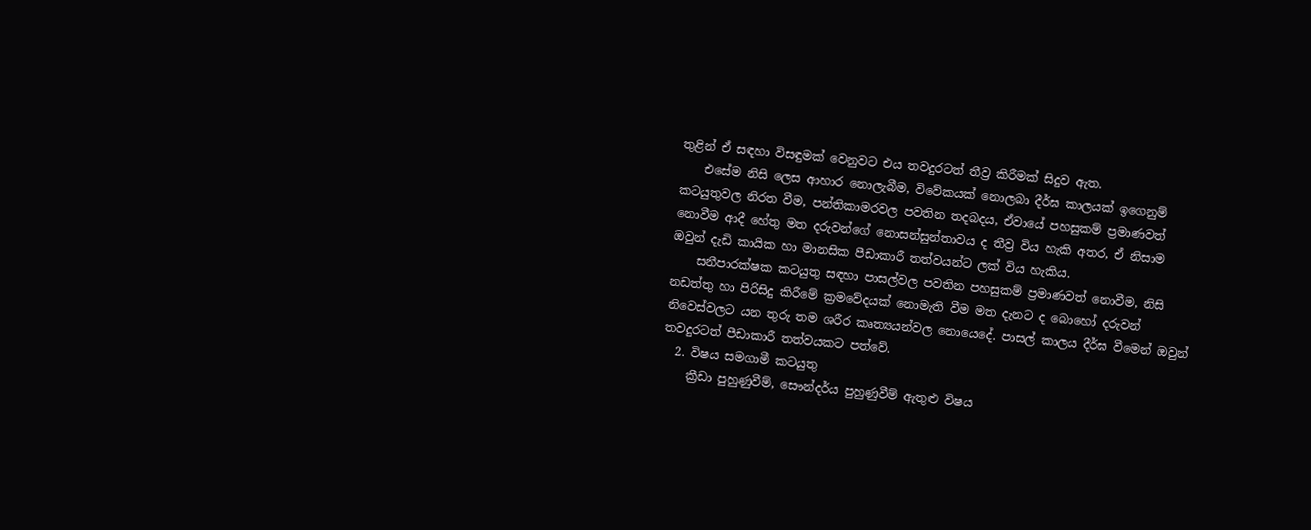තුළින් ඒ සඳහා විසඳුමක් වෙනුවට එය තවදුරටත් තීව්‍ර කිරීමක් සිදුව ඇත.
    එසේම නිසි ලෙස ආහාර නොලැබීම, විවේකයක් නොලබා දීර්ඝ කාලයක් ඉගෙනුම් කටයුතුවල නිරත වීම, පන්තිකාමරවල පවතින තදබදය, ඒවායේ පහසුකම් ප්‍රමාණවත් නොවීම ආදී හේතු මත දරුවන්ගේ නොසන්සුන්තාවය ද තීව්‍ර විය හැකි අතර, ඒ නිසාම ඔවුන් දැඩි කායික හා මානසික පීඩාකාරී තත්වයන්ට ලක් විය හැකිය.
    සනීපාරක්ෂක කටයුතු සඳහා පාසල්වල පවතින පහසුකම් ප්‍රමාණවත් නොවීම, නිසි නඩත්තු හා පිරිසිදු කිරීමේ ක්‍රමවේදයක් නොමැති වීම මත දැනට ද බොහෝ දරුවන් නිවෙස්වලට යන තුරු තම ශරීර කෘත්‍යයන්වල නොයෙදේ. පාසල් කාලය දීර්ඝ වීමෙන් ඔවුන් තවදුරටත් පීඩාකාරී තත්වයකට පත්වේ.
  2. විෂය සමගාමී කටයුතු
    ක්‍රීඩා පුහුණුවීම්, සෞන්දර්ය පුහුණුවීම් ඇතුළු විෂය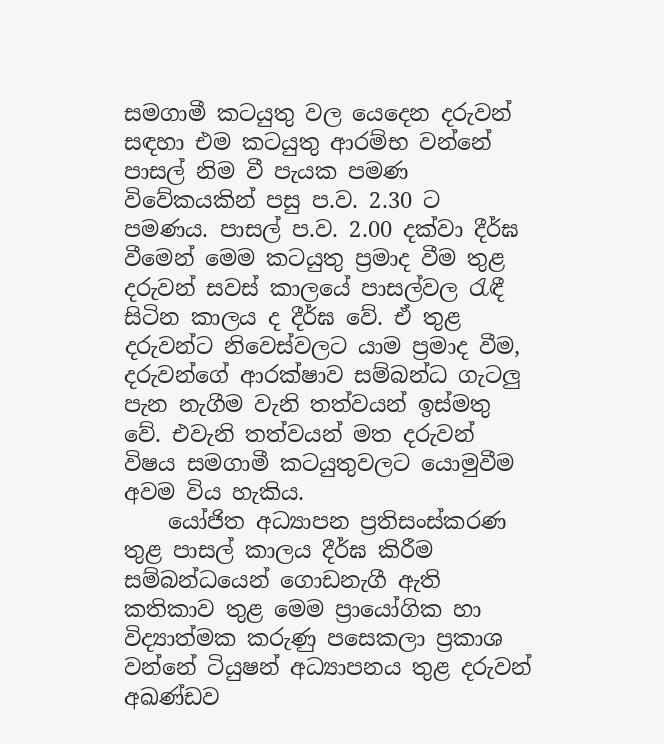සමගාමී කටයුතු වල යෙදෙන දරුවන් සඳහා එම කටයුතු ආරම්භ වන්නේ පාසල් නිම වී පැයක පමණ විවේකයකින් පසු ප.ව. 2.30 ට පමණය. පාසල් ප.ව. 2.00 දක්වා දීර්ඝ වීමෙන් මෙම කටයුතු ප්‍රමාද වීම තුළ දරුවන් සවස් කාලයේ පාසල්වල රැඳී සිටින කාලය ද දීර්ඝ වේ. ඒ තුළ දරුවන්ට නිවෙස්වලට යාම ප්‍රමාද වීම, දරුවන්ගේ ආරක්ෂාව සම්බන්ධ ගැටලු පැන නැගීම වැනි තත්වයන් ඉස්මතු වේ. එවැනි තත්වයන් මත දරුවන් විෂය සමගාමී කටයුතුවලට යොමුවීම අවම විය හැකිය.
    යෝජිත අධ්‍යාපන ප්‍රතිසංස්කරණ තුළ පාසල් කාලය දීර්ඝ කිරීම සම්බන්ධයෙන් ගොඩනැගී ඇති කතිකාව තුළ මෙම ප්‍රායෝගික හා විද්‍යාත්මක කරුණු පසෙකලා ප්‍රකාශ වන්නේ ටියුෂන් අධ්‍යාපනය තුළ දරුවන් අඛණ්ඩව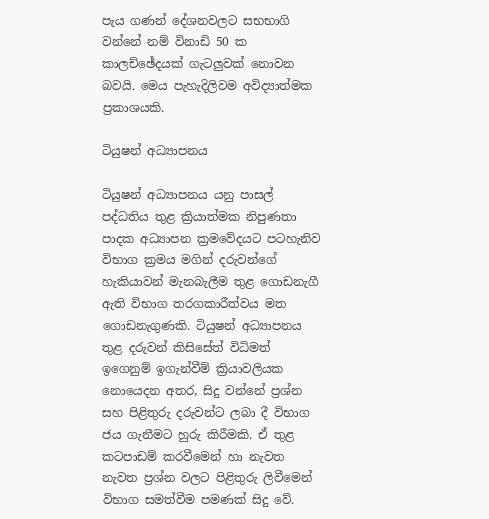පැය ගණන් දේශනවලට සභභාගි වන්නේ නම් විනාඩි 50 ක කාලච්ඡේදයක් ගැටලුවක් නොවන බවයි. මෙය පැහැදිලිවම අවිද්‍යාත්මක ප්‍රකාශයකි.

ටියුෂන් අධ්‍යාපනය

ටියුෂන් අධ්‍යාපනය යනු පාසල් පද්ධතිය තුළ ක්‍රියාත්මක නිපුණතා පාදක අධ්‍යාපන ක්‍රමවේදයට පටහැනිව විභාග ක්‍රමය මගින් දරුවන්ගේ හැකියාවන් මැනබැලීම තුළ ගොඩනැගී ඇති විභාග තරගකාරීත්වය මත ගොඩනැගුණකි. ටියුෂන් අධ්‍යාපනය තුළ දරුවන් කිසිසේත් විධිමත් ඉගෙනුම් ඉගැන්වීම් ක්‍රියාවලියක නොයෙදන අතර, සිදු වන්නේ ප්‍රශ්න සහ පිළිතුරු දරුවන්ට ලබා දී විභාග ජය ගැනීමට හුරු කිරීමකි. ඒ තුළ කටපාඩම් කරවීමෙන් හා නැවත නැවත ප්‍රශ්න වලට පිළිතුරු ලිවීමෙන් විභාග සමත්වීම පමණක් සිදු වේ.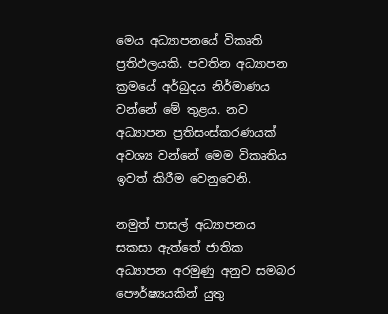මෙය අධ්‍යාපනයේ විකෘති ප්‍රතිඵලයකි. පවතින අධ්‍යාපන ක්‍රමයේ අර්බුදය නිර්මාණය වන්නේ මේ තුළය. නව අධ්‍යාපන ප්‍රතිසංස්කරණයක් අවශ්‍ය වන්නේ මෙම විකෘතිය ඉවත් කිරීම වෙනුවෙනි.

නමුත් පාසල් අධ්‍යාපනය සකසා ඇත්තේ ජාතික අධ්‍යාපන අරමුණු අනුව සමබර පෞර්ෂ්‍යයකින් යුතු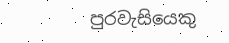පුරවැසියෙකු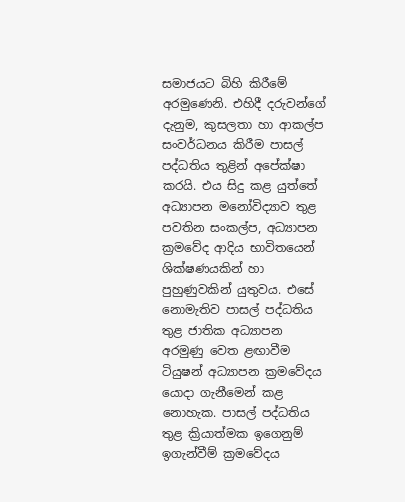සමාජයට බිහි කිරීමේ අරමුණෙනි. එහිදී දරුවන්ගේ දැනුම, කුසලතා හා ආකල්ප සංවර්ධනය කිරීම පාසල් පද්ධතිය තුළින් අපේක්ෂා කරයි. එය සිදු කළ යුත්තේ අධ්‍යාපන මනෝවිද්‍යාව තුළ පවතින සංකල්ප, අධ්‍යාපන ක්‍රමවේද ආදිය භාවිතයෙන් ශික්ෂණයකින් හා පුහුණුවකින් යුතුවය. එසේ නොමැතිව පාසල් පද්ධතිය තුළ ජාතික අධ්‍යාපන අරමුණු වෙත ළඟාවීම ටියුෂන් අධ්‍යාපන ක්‍රමවේදය යොදා ගැනීමෙන් කළ නොහැක. පාසල් පද්ධතිය තුළ ක්‍රියාත්මක ඉගෙනුම් ඉගැන්වීම් ක්‍රමවේදය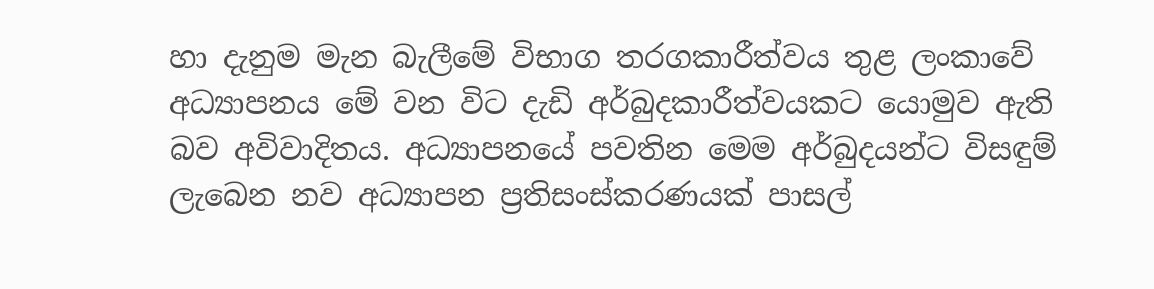හා දැනුම මැන බැලීමේ විභාග තරගකාරීත්වය තුළ ලංකාවේ අධ්‍යාපනය මේ වන විට දැඩි අර්බුදකාරීත්වයකට යොමුව ඇති බව අවිවාදිතය. අධ්‍යාපනයේ පවතින මෙම අර්බුදයන්ට විසඳුම් ලැබෙන නව අධ්‍යාපන ප්‍රතිසංස්කරණයක් පාසල්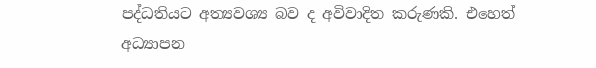පද්ධතියට අත්‍යවශ්‍ය බව ද අවිවාදිත කරුණකි. එහෙත් අධ්‍යාපන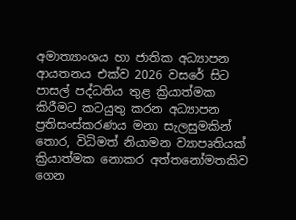අමාත්‍යාංශය හා ජාතික අධ්‍යාපන ආයතනය එක්ව 2026 වසරේ සිට පාසල් පද්ධතිය තුළ ක්‍රියාත්මක කිරීමට කටයුතු කරන අධ්‍යාපන ප්‍රතිසංස්කරණය මනා සැලසුමකින් තොර, විධිමත් නියාමන ව්‍යාපෘතියක් ක්‍රියාත්මක නොකර අත්තනෝමතකිව ගෙන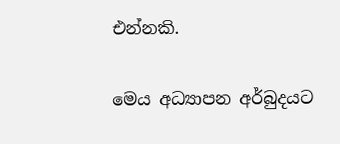එන්නකි.

මෙය අධ්‍යාපන අර්බුදයට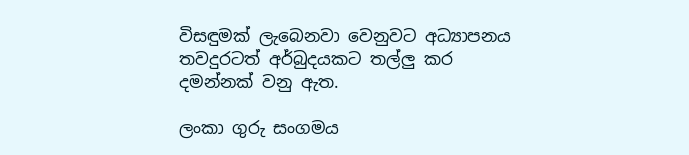විසඳුමක් ලැබෙනවා වෙනුවට අධ්‍යාපනය තවදුරටත් අර්බුදයකට තල්ලු කර දමන්නක් වනු ඇත.

ලංකා ගුරු සංගමය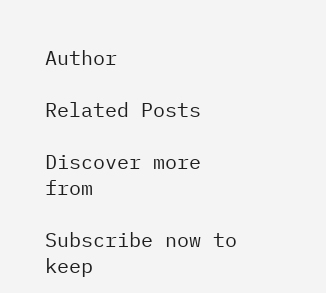Author

Related Posts

Discover more from

Subscribe now to keep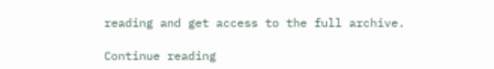reading and get access to the full archive.

Continue reading